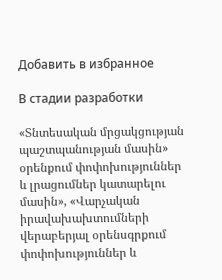Добавить в избранное

В стадии разработки

«Տնտեսական մրցակցության պաշտպանության մասին» օրենքում փոփոխություններ և լրացումներ կատարելու մասին», «Վարչական իրավախախտումների վերաբերյալ օրենսգրքում փոփոխություններ և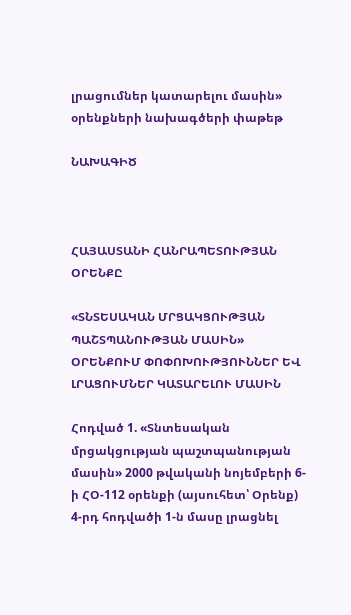լրացումներ կատարելու մասին» օրենքների նախագծերի փաթեթ

ՆԱԽԱԳԻԾ



ՀԱՅԱՍՏԱՆԻ ՀԱՆՐԱՊԵՏՈՒԹՅԱՆ
ՕՐԵՆՔԸ

«ՏՆՏԵՍԱԿԱՆ ՄՐՑԱԿՑՈՒԹՅԱՆ ՊԱՇՏՊԱՆՈՒԹՅԱՆ ՄԱՍԻՆ» ՕՐԵՆՔՈՒՄ ՓՈՓՈԽՈՒԹՅՈՒՆՆԵՐ ԵՎ ԼՐԱՑՈՒՄՆԵՐ ԿԱՏԱՐԵԼՈՒ ՄԱՍԻՆ

Հոդված 1. «Տնտեսական մրցակցության պաշտպանության մասին» 2000 թվականի նոյեմբերի 6-ի ՀՕ-112 օրենքի (այսուհետ՝ Օրենք) 4-րդ հոդվածի 1-ն մասը լրացնել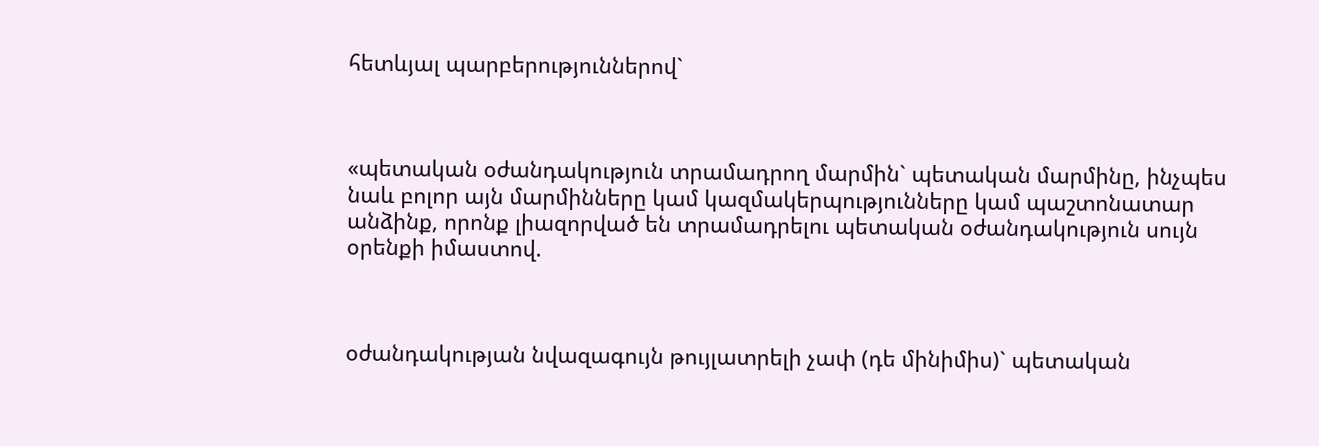հետևյալ պարբերություններով`



«պետական օժանդակություն տրամադրող մարմին` պետական մարմինը, ինչպես նաև բոլոր այն մարմինները կամ կազմակերպությունները կամ պաշտոնատար անձինք, որոնք լիազորված են տրամադրելու պետական օժանդակություն սույն օրենքի իմաստով.



օժանդակության նվազագույն թույլատրելի չափ (դե մինիմիս)` պետական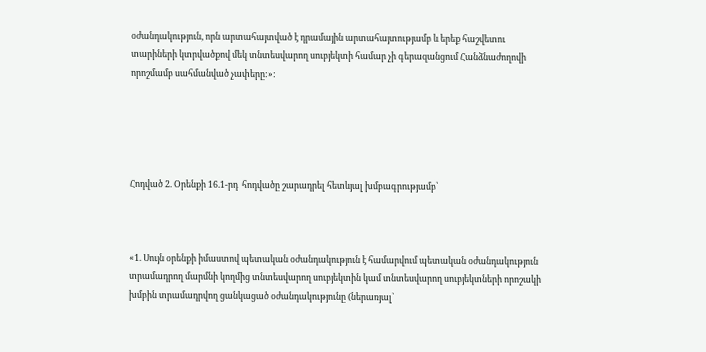օժանդակություն, որն արտահայտված է դրամային արտահայտությամբ և երեք հաշվետու տարիների կտրվածքով մեկ տնտեսվարող սուբյեկտի համար չի գերազանցում Հանձնաժողովի որոշմամբ սահմանված չափերը:»:





Հոդված 2. Օրենքի 16.1-րդ  հոդվածը շարադրել հետևյալ խմբագրությամբ՝



«1. Սույն օրենքի իմաստով պետական օժանդակություն է համարվում պետական օժանդակություն տրամադրող մարմնի կողմից տնտեսվարող սուբյեկտին կամ տնտեսվարող սուբյեկտների որոշակի խմբին տրամադրվող ցանկացած օժանդակությունը (ներառյալ`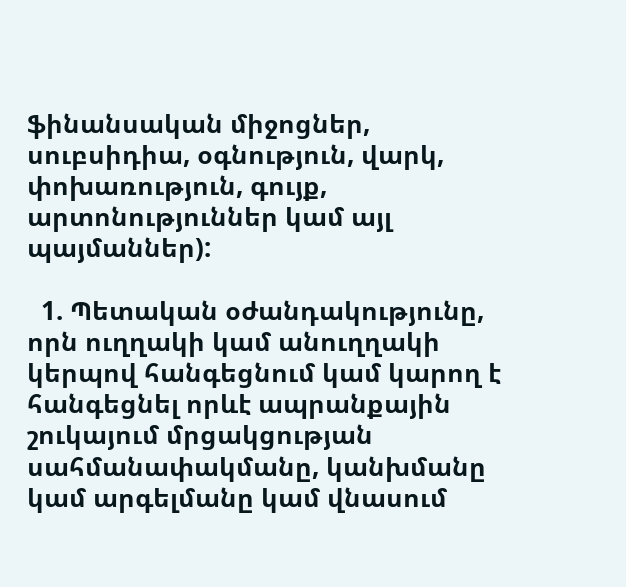ֆինանսական միջոցներ, սուբսիդիա, օգնություն, վարկ, փոխառություն, գույք, արտոնություններ կամ այլ պայմաններ):

  1. Պետական օժանդակությունը, որն ուղղակի կամ անուղղակի կերպով հանգեցնում կամ կարող է հանգեցնել որևէ ապրանքային շուկայում մրցակցության սահմանափակմանը, կանխմանը կամ արգելմանը կամ վնասում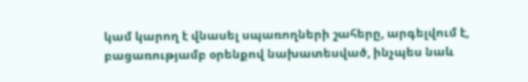կամ կարող է վնասել սպառողների շահերը, արգելվում է, բացառությամբ օրենքով նախատեսված, ինչպես նաև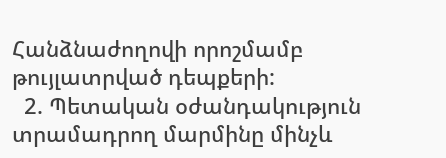Հանձնաժողովի որոշմամբ թույլատրված դեպքերի:
  2. Պետական օժանդակություն տրամադրող մարմինը մինչև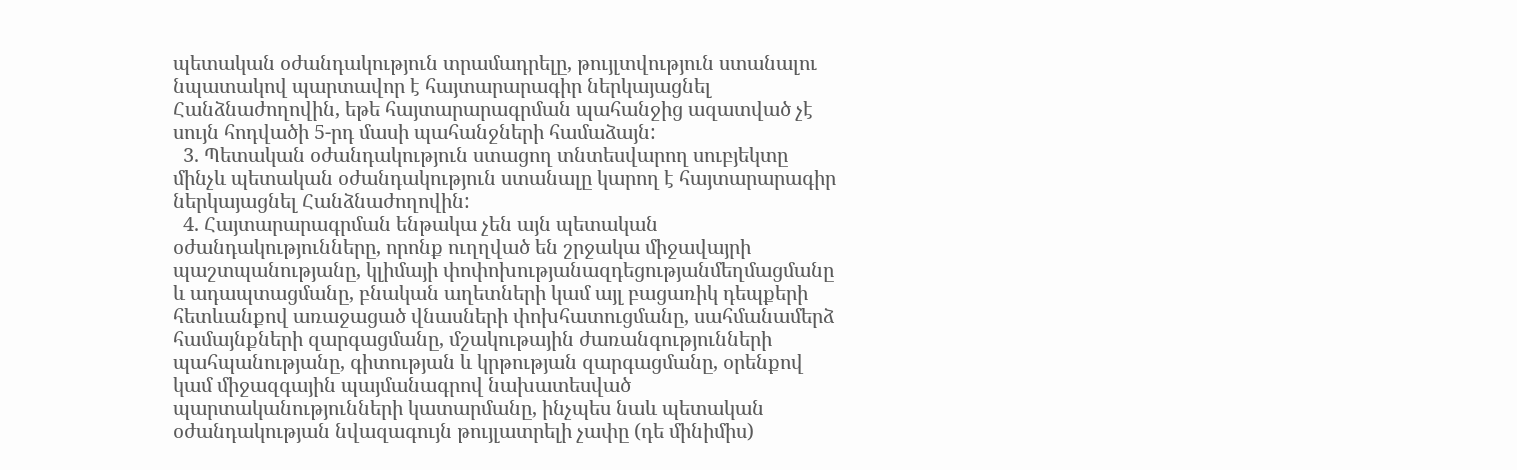պետական օժանդակություն տրամադրելը, թույլտվություն ստանալու նպատակով պարտավոր է հայտարարագիր ներկայացնել Հանձնաժողովին, եթե հայտարարագրման պահանջից ազատված չէ սույն հոդվածի 5-րդ մասի պահանջների համաձայն:
  3. Պետական օժանդակություն ստացող տնտեսվարող սուբյեկտը մինչև պետական օժանդակություն ստանալը կարող է հայտարարագիր ներկայացնել Հանձնաժողովին:
  4. Հայտարարագրման ենթակա չեն այն պետական օժանդակությունները, որոնք ուղղված են շրջակա միջավայրի պաշտպանությանը, կլիմայի փոփոխությանազդեցությանմեղմացմանը և ադապտացմանը, բնական աղետների կամ այլ բացառիկ դեպքերի հետևանքով առաջացած վնասների փոխհատուցմանը, սահմանամերձ համայնքների զարգացմանը, մշակութային ժառանգությունների պահպանությանը, գիտության և կրթության զարգացմանը, օրենքով կամ միջազգային պայմանագրով նախատեսված պարտականությունների կատարմանը, ինչպես նաև պետական օժանդակության նվազագույն թույլատրելի չափը (դե մինիմիս)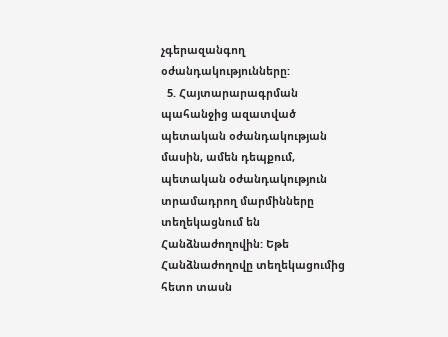չգերազանգող օժանդակությունները:
  5. Հայտարարագրման պահանջից ազատված պետական օժանդակության մասին, ամեն դեպքում, պետական օժանդակություն տրամադրող մարմինները տեղեկացնում են Հանձնաժողովին: Եթե Հանձնաժողովը տեղեկացումից հետո տասն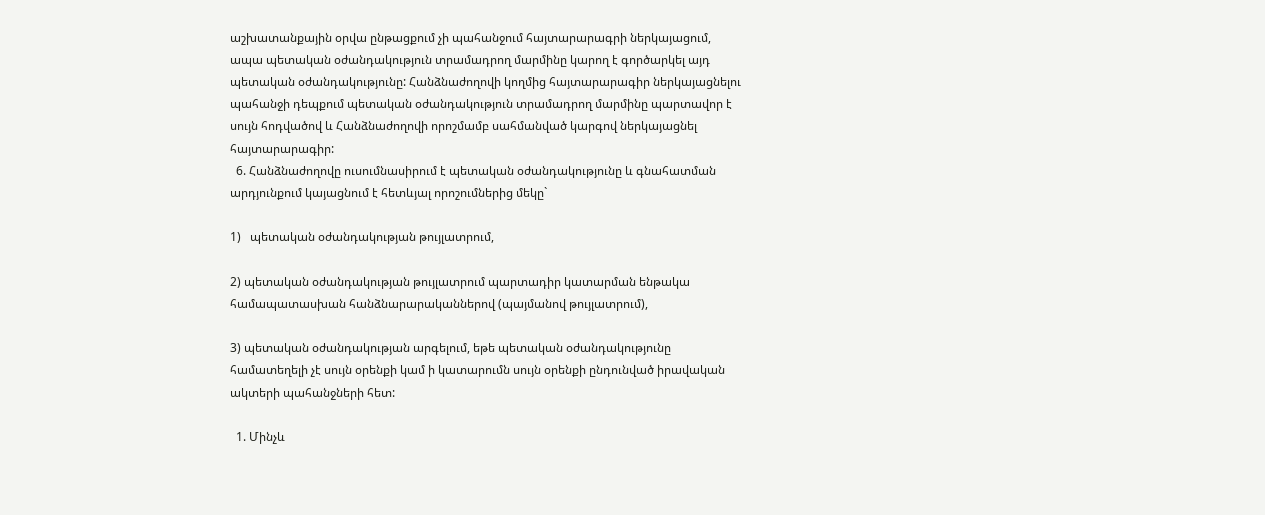աշխատանքային օրվա ընթացքում չի պահանջում հայտարարագրի ներկայացում, ապա պետական օժանդակություն տրամադրող մարմինը կարող է գործարկել այդ պետական օժանդակությունը: Հանձնաժողովի կողմից հայտարարագիր ներկայացնելու պահանջի դեպքում պետական օժանդակություն տրամադրող մարմինը պարտավոր է սույն հոդվածով և Հանձնաժողովի որոշմամբ սահմանված կարգով ներկայացնել հայտարարագիր:
  6. Հանձնաժողովը ուսումնասիրում է պետական օժանդակությունը և գնահատման արդյունքում կայացնում է հետևյալ որոշումներից մեկը`

1)   պետական օժանդակության թույլատրում,

2) պետական օժանդակության թույլատրում պարտադիր կատարման ենթակա համապատասխան հանձնարարականներով (պայմանով թույլատրում),

3) պետական օժանդակության արգելում, եթե պետական օժանդակությունը համատեղելի չէ սույն օրենքի կամ ի կատարումն սույն օրենքի ընդունված իրավական ակտերի պահանջների հետ:

  1. Մինչև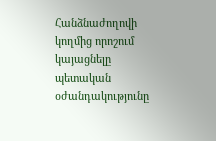Հանձնաժողովի կողմից որոշում կայացնելը պետական օժանդակությունը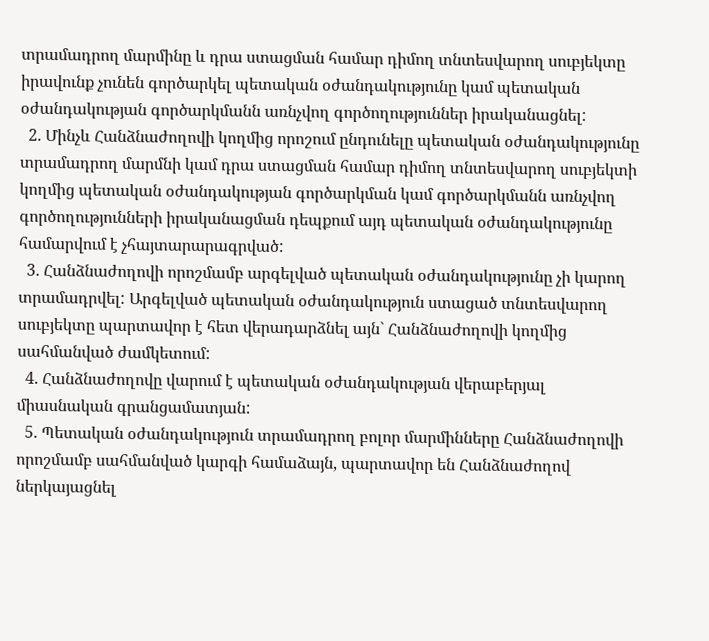տրամադրող մարմինը և դրա ստացման համար դիմող տնտեսվարող սուբյեկտը իրավունք չունեն գործարկել պետական օժանդակությունը կամ պետական օժանդակության գործարկմանն առնչվող գործողություններ իրականացնել:
  2. Մինչև Հանձնաժողովի կողմից որոշում ընդունելը պետական օժանդակությունը տրամադրող մարմնի կամ դրա ստացման համար դիմող տնտեսվարող սուբյեկտի կողմից պետական օժանդակության գործարկման կամ գործարկմանն առնչվող գործողությունների իրականացման դեպքում այդ պետական օժանդակությունը համարվում է չհայտարարագրված:
  3. Հանձնաժողովի որոշմամբ արգելված պետական օժանդակությունը չի կարող տրամադրվել: Արգելված պետական օժանդակություն ստացած տնտեսվարող սուբյեկտը պարտավոր է հետ վերադարձնել այն` Հանձնաժողովի կողմից սահմանված ժամկետում:
  4. Հանձնաժողովը վարում է պետական օժանդակության վերաբերյալ միասնական գրանցամատյան:
  5. Պետական օժանդակություն տրամադրող բոլոր մարմինները Հանձնաժողովի որոշմամբ սահմանված կարգի համաձայն, պարտավոր են Հանձնաժողով ներկայացնել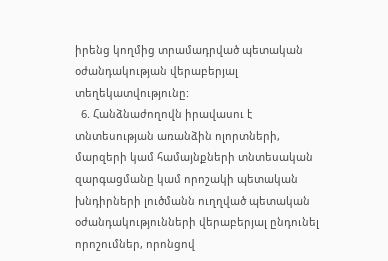իրենց կողմից տրամադրված պետական օժանդակության վերաբերյալ տեղեկատվությունը:
  6. Հանձնաժողովն իրավասու է տնտեսության առանձին ոլորտների, մարզերի կամ համայնքների տնտեսական զարգացմանը կամ որոշակի պետական խնդիրների լուծմանն ուղղված պետական օժանդակությունների վերաբերյալ ընդունել որոշումներ, որոնցով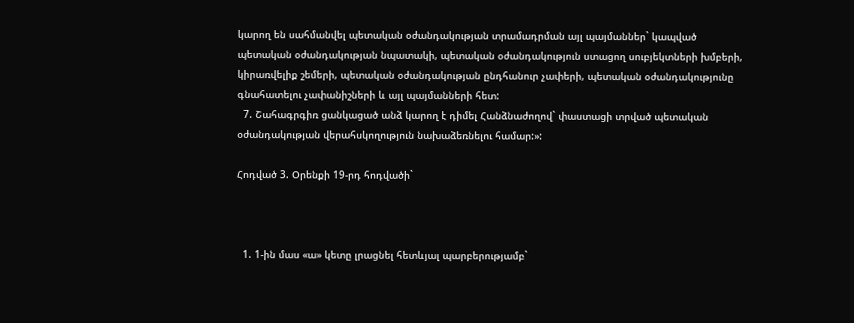կարող են սահմանվել պետական օժանդակության տրամադրման այլ պայմաններ` կապված պետական օժանդակության նպատակի, պետական օժանդակություն ստացող սուբյեկտների խմբերի, կիրառվելիք շեմերի, պետական օժանդակության ընդհանուր չափերի, պետական օժանդակությունը գնահատելու չափանիշների և այլ պայմանների հետ:
  7. Շահագրգիռ ցանկացած անձ կարող է դիմել Հանձնաժողով` փաստացի տրված պետական օժանդակության վերահսկողություն նախաձեռնելու համար:»:

Հոդված 3. Օրենքի 19-րդ հոդվածի`



  1. 1-ին մաս «ա» կետը լրացնել հետևյալ պարբերությամբ`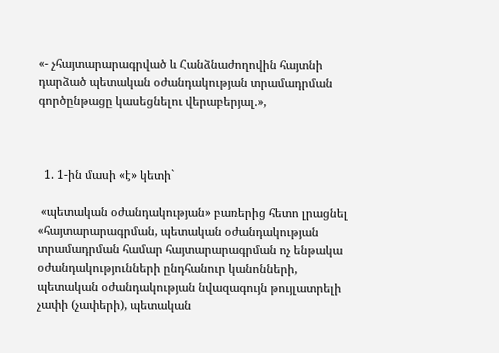«- չհայտարարագրված և Հանձնաժողովին հայտնի դարձած պետական օժանդակության տրամադրման գործընթացը կասեցնելու վերաբերյալ.»,



  1. 1-ին մասի «է» կետի`

 «պետական օժանդակության» բառերից հետո լրացնել «հայտարարագրման, պետական օժանդակության տրամադրման համար հայտարարագրման ոչ ենթակա օժանդակությունների ընդհանուր կանոնների, պետական օժանդակության նվազագույն թույլատրելի չափի (չափերի), պետական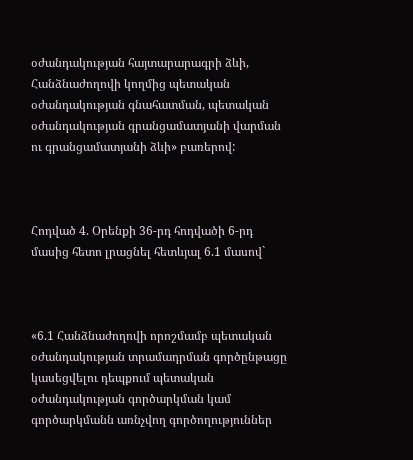օժանդակության հայտարարագրի ձևի, Հանձնաժողովի կողմից պետական օժանդակության գնահատման, պետական օժանդակության գրանցամատյանի վարման ու գրանցամատյանի ձևի» բառերով:



Հոդված 4. Օրենքի 36-րդ հոդվածի 6-րդ մասից հետո լրացնել հետևյալ 6.1 մասով`



«6.1 Հանձնաժողովի որոշմամբ պետական օժանդակության տրամադրման գործընթացը կասեցվելու դեպքում պետական օժանդակության գործարկման կամ գործարկմանն առնչվող գործողություններ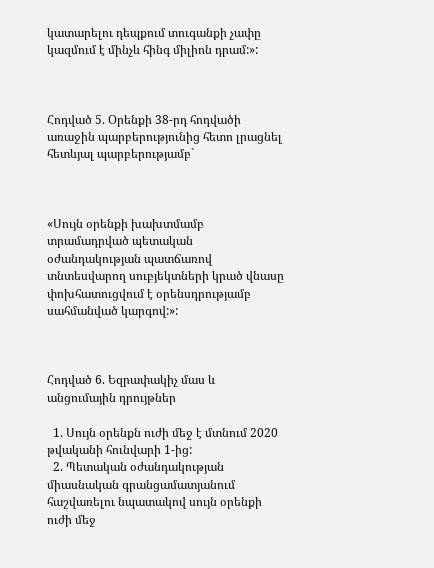կատարելու դեպքում տուգանքի չափը կազմում է մինչև հինգ միլիոն դրամ:»:



Հոդված 5. Օրենքի 38-րդ հոդվածի առաջին պարբերությունից հետո լրացնել հետևյալ պարբերությամբ`



«Սույն օրենքի խախտմամբ տրամադրված պետական օժանդակության պատճառով տնտեսվարող սուբյեկտների կրած վնասը փոխհատուցվում է օրենսդրությամբ սահմանված կարգով:»:



Հոդված 6. Եզրափակիչ մաս և անցումային դրույթներ

  1. Սույն օրենքն ուժի մեջ է մտնում 2020 թվականի հունվարի 1-ից:
  2. Պետական օժանդակության միասնական գրանցամատյանում հաշվառելու նպատակով սույն օրենքի ուժի մեջ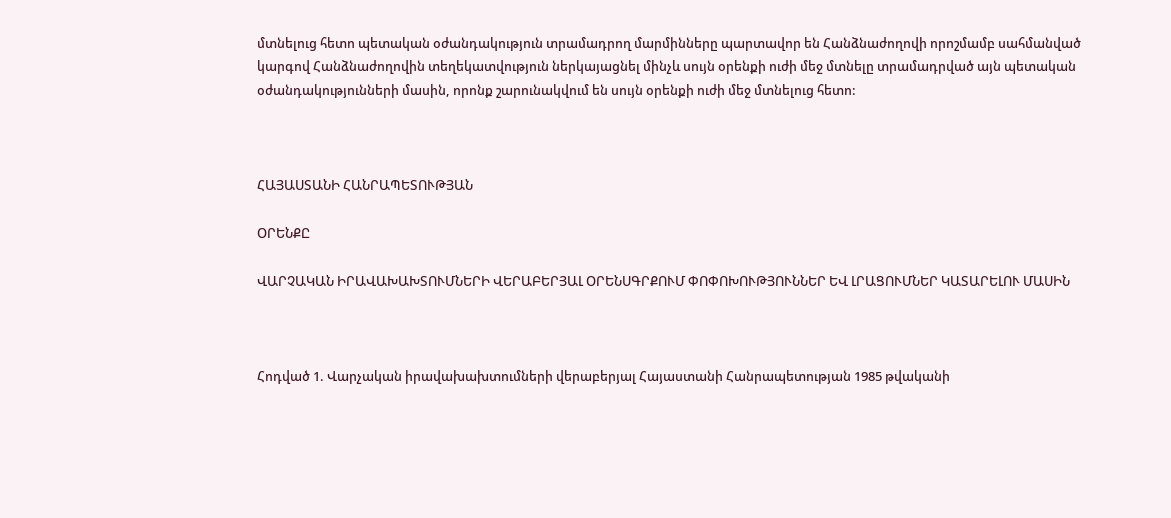մտնելուց հետո պետական օժանդակություն տրամադրող մարմինները պարտավոր են Հանձնաժողովի որոշմամբ սահմանված կարգով Հանձնաժողովին տեղեկատվություն ներկայացնել մինչև սույն օրենքի ուժի մեջ մտնելը տրամադրված այն պետական օժանդակությունների մասին, որոնք շարունակվում են սույն օրենքի ուժի մեջ մտնելուց հետո:



ՀԱՅԱՍՏԱՆԻ ՀԱՆՐԱՊԵՏՈՒԹՅԱՆ

ՕՐԵՆՔԸ

ՎԱՐՉԱԿԱՆ ԻՐԱՎԱԽԱԽՏՈՒՄՆԵՐԻ ՎԵՐԱԲԵՐՅԱԼ ՕՐԵՆՍԳՐՔՈՒՄ ՓՈՓՈԽՈՒԹՅՈՒՆՆԵՐ ԵՎ ԼՐԱՑՈՒՄՆԵՐ ԿԱՏԱՐԵԼՈՒ ՄԱՍԻՆ



Հոդված 1. Վարչական իրավախախտումների վերաբերյալ Հայաստանի Հանրապետության 1985 թվականի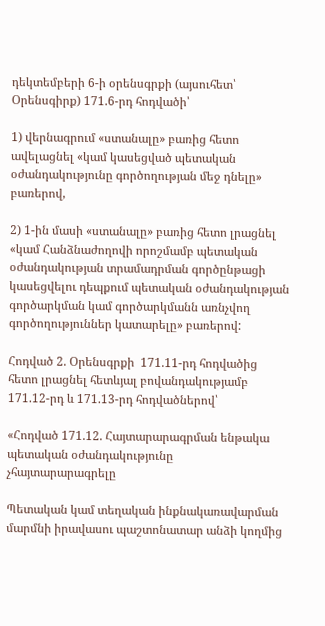դեկտեմբերի 6-ի օրենսգրքի (այսուհետ՝ Օրենսգիրք) 171.6-րդ հոդվածի՝

1) վերնագրում «ստանալը» բառից հետո ավելացնել «կամ կասեցված պետական օժանդակությունը գործողության մեջ դնելը» բառերով,

2) 1-ին մասի «ստանալը» բառից հետո լրացնել «կամ Հանձնաժողովի որոշմամբ պետական օժանդակության տրամադրման գործընթացի կասեցվելու դեպքում պետական օժանդակության գործարկման կամ գործարկմանն առնչվող գործողություններ կատարելը» բառերով:

Հոդված 2. Օրենսգրքի  171.11-րդ հոդվածից  հետո լրացնել հետևյալ բովանդակությամբ 171.12-րդ և 171.13-րդ հոդվածներով՝

«Հոդված 171.12. Հայտարարագրման ենթակա պետական օժանդակությունը   չհայտարարագրելը

Պետական կամ տեղական ինքնակառավարման մարմնի իրավասու պաշտոնատար անձի կողմից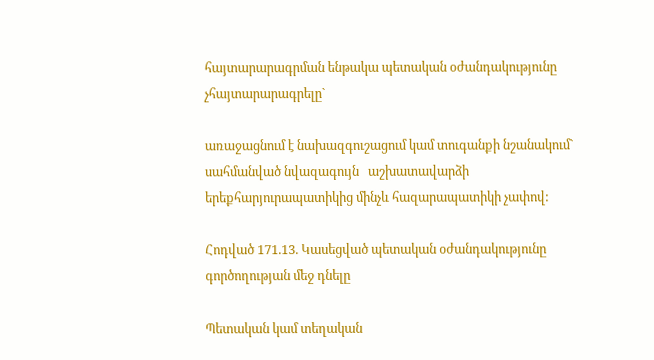հայտարարագրման ենթակա պետական օժանդակությունը չհայտարարագրելը`

առաջացնում է նախազգուշացում կամ տուգանքի նշանակում` սահմանված նվազագույն   աշխատավարձի երեքհարյուրապատիկից մինչև հազարապատիկի չափով:

Հոդված 171.13. Կասեցված պետական օժանդակությունը գործողության մեջ դնելը

Պետական կամ տեղական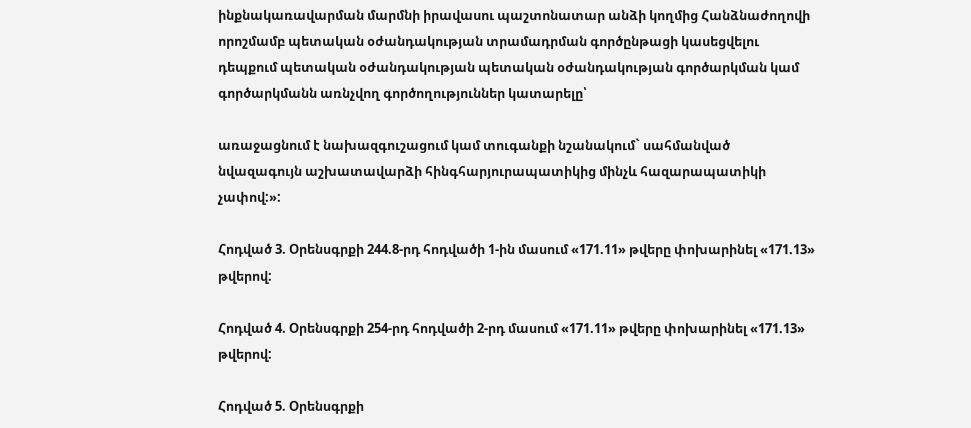ինքնակառավարման մարմնի իրավասու պաշտոնատար անձի կողմից Հանձնաժողովի որոշմամբ պետական օժանդակության տրամադրման գործընթացի կասեցվելու դեպքում պետական օժանդակության պետական օժանդակության գործարկման կամ գործարկմանն առնչվող գործողություններ կատարելը՝

առաջացնում է նախազգուշացում կամ տուգանքի նշանակում` սահմանված նվազագույն աշխատավարձի հինգհարյուրապատիկից մինչև հազարապատիկի չափով:»:

Հոդված 3. Օրենսգրքի 244.8-րդ հոդվածի 1-ին մասում «171.11» թվերը փոխարինել «171.13» թվերով:

Հոդված 4. Օրենսգրքի 254-րդ հոդվածի 2-րդ մասում «171.11» թվերը փոխարինել «171.13» թվերով:

Հոդված 5. Օրենսգրքի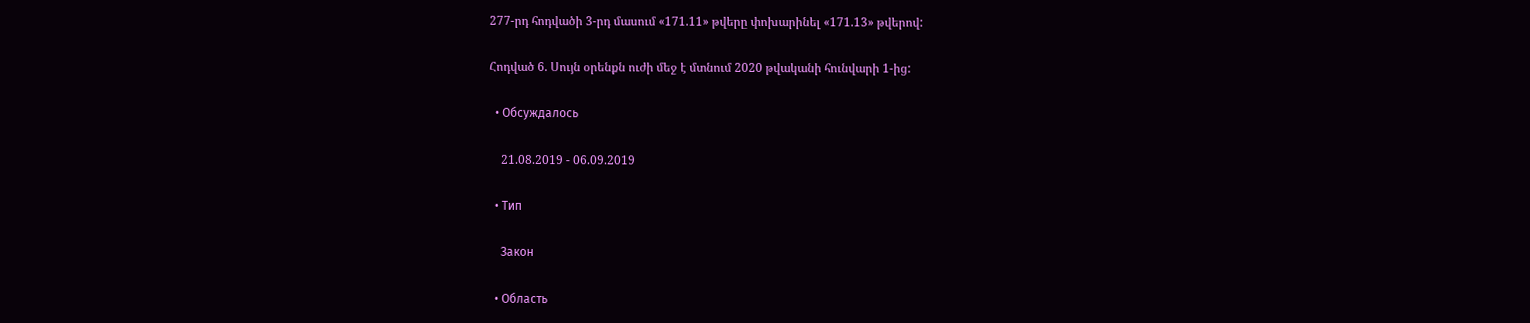277-րդ հոդվածի 3-րդ մասում «171.11» թվերը փոխարինել «171.13» թվերով:

Հոդված 6. Սույն օրենքն ուժի մեջ է մտնում 2020 թվականի հունվարի 1-ից:

  • Обсуждалось

    21.08.2019 - 06.09.2019

  • Тип

    Закон

  • Область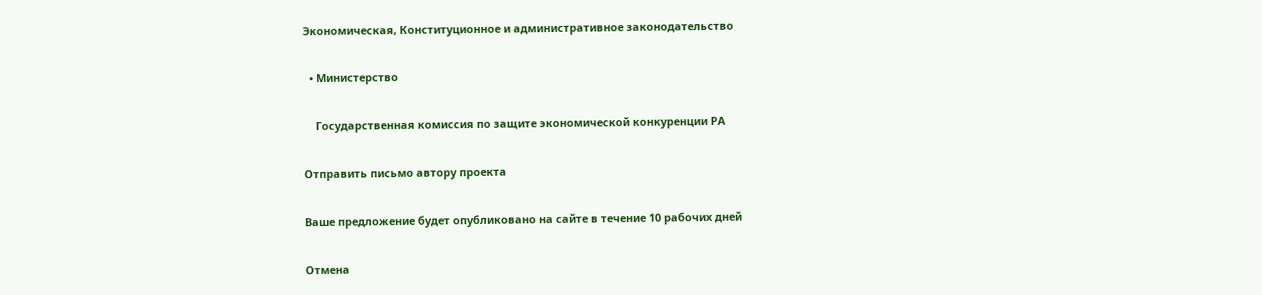Экономическая, Конституционное и административное законодательство

  • Министерство

    Государственная комиссия по защите экономической конкуренции РА

Отправить письмо автору проекта

Ваше предложение будет опубликовано на сайте в течение 10 рабочих дней

Отмена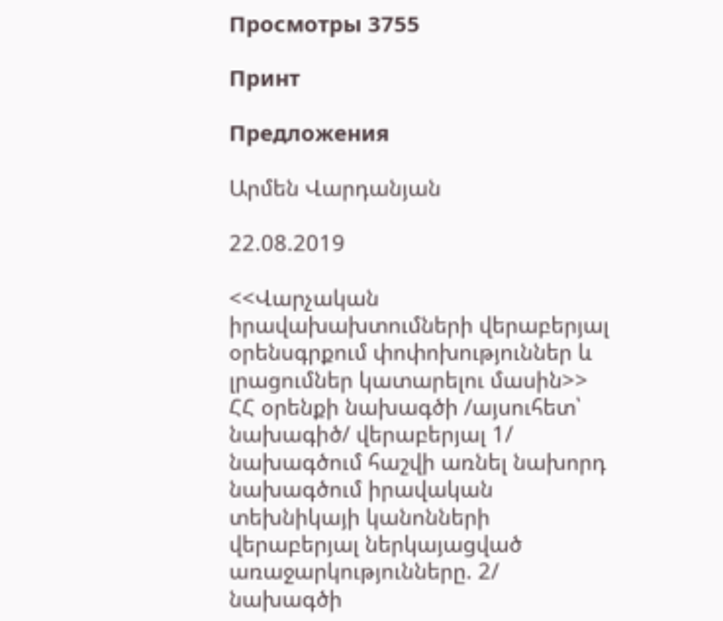Просмотры 3755

Принт

Предложения

Արմեն Վարդանյան

22.08.2019

<<Վարչական իրավախախտումների վերաբերյալ օրենսգրքում փոփոխություններ և լրացումներ կատարելու մասին>> ՀՀ օրենքի նախագծի /այսուհետ՝ նախագիծ/ վերաբերյալ 1/ նախագծում հաշվի առնել նախորդ նախագծում իրավական տեխնիկայի կանոնների վերաբերյալ ներկայացված առաջարկությունները. 2/ նախագծի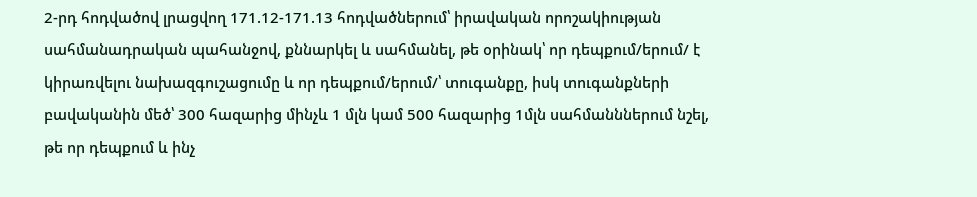2-րդ հոդվածով լրացվող 171.12-171.13 հոդվածներում՝ իրավական որոշակիության սահմանադրական պահանջով, քննարկել և սահմանել, թե օրինակ՝ որ դեպքում/երում/ է կիրառվելու նախազգուշացումը և որ դեպքում/երում/՝ տուգանքը, իսկ տուգանքների բավականին մեծ՝ 300 հազարից մինչև 1 մլն կամ 500 հազարից 1մլն սահմանններում նշել, թե որ դեպքում և ինչ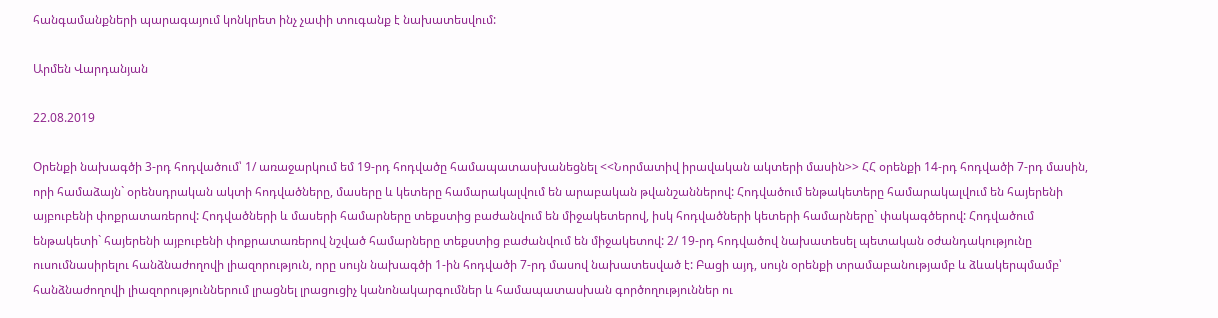հանգամանքների պարագայում կոնկրետ ինչ չափի տուգանք է նախատեսվում:

Արմեն Վարդանյան

22.08.2019

Օրենքի նախագծի 3-րդ հոդվածում՝ 1/ առաջարկում եմ 19-րդ հոդվածը համապատասխանեցնել <<Նորմատիվ իրավական ակտերի մասին>> ՀՀ օրենքի 14-րդ հոդվածի 7-րդ մասին, որի համաձայն` օրենսդրական ակտի հոդվածները, մասերը և կետերը համարակալվում են արաբական թվանշաններով: Հոդվածում ենթակետերը համարակալվում են հայերենի այբուբենի փոքրատառերով: Հոդվածների և մասերի համարները տեքստից բաժանվում են միջակետերով, իսկ հոդվածների կետերի համարները` փակագծերով: Հոդվածում ենթակետի` հայերենի այբուբենի փոքրատառերով նշված համարները տեքստից բաժանվում են միջակետով: 2/ 19-րդ հոդվածով նախատեսել պետական օժանդակությունը ուսումնասիրելու հանձնաժողովի լիազորություն, որը սույն նախագծի 1-ին հոդվածի 7-րդ մասով նախատեսված է: Բացի այդ, սույն օրենքի տրամաբանությամբ և ձևակերպմամբ՝ հանձնաժողովի լիազորություններում լրացնել լրացուցիչ կանոնակարգումներ և համապատասխան գործողություններ ու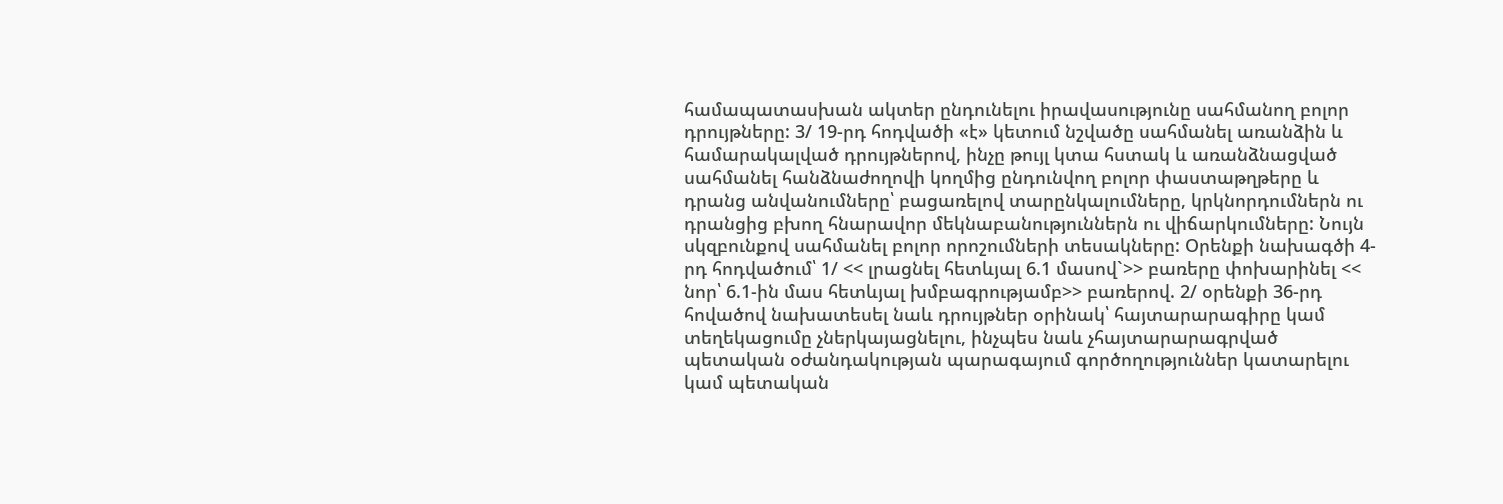համապատասխան ակտեր ընդունելու իրավասությունը սահմանող բոլոր դրույթները: 3/ 19-րդ հոդվածի «է» կետում նշվածը սահմանել առանձին և համարակալված դրույթներով, ինչը թույլ կտա հստակ և առանձնացված սահմանել հանձնաժողովի կողմից ընդունվող բոլոր փաստաթղթերը և դրանց անվանումները՝ բացառելով տարընկալումները, կրկնորդումներն ու դրանցից բխող հնարավոր մեկնաբանություններն ու վիճարկումները: Նույն սկզբունքով սահմանել բոլոր որոշումների տեսակները: Օրենքի նախագծի 4-րդ հոդվածում՝ 1/ << լրացնել հետևյալ 6.1 մասով`>> բառերը փոխարինել << նոր՝ 6.1-ին մաս հետևյալ խմբագրությամբ>> բառերով. 2/ օրենքի 36-րդ հովածով նախատեսել նաև դրույթներ օրինակ՝ հայտարարագիրը կամ տեղեկացումը չներկայացնելու, ինչպես նաև չհայտարարագրված պետական օժանդակության պարագայում գործողություններ կատարելու կամ պետական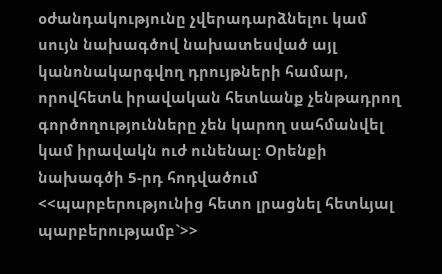օժանդակությունը չվերադարձնելու կամ սույն նախագծով նախատեսված այլ կանոնակարգվող դրույթների համար, որովհետև իրավական հետևանք չենթադրող գործողությունները չեն կարող սահմանվել կամ իրավակն ուժ ունենալ: Օրենքի նախագծի 5-րդ հոդվածում <<պարբերությունից հետո լրացնել հետևյալ պարբերությամբ`>>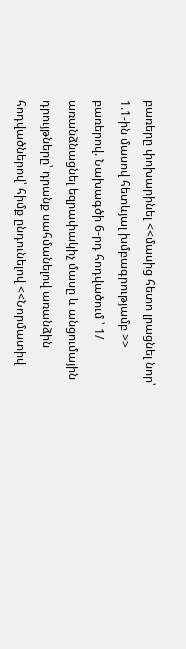բառերը փոխարինել <<մասից հետո լրացնել նոր՝ 1.1-ին մասով հետևյալ խմբագրությամբ >> բառերով. Նախագծի 6-րդ հոդվածում ՝ 1/ առանձնացնել եզրափակիչ մասը և անցումային դրույթները՝ դրանք սահմանելով առանձին հոդվածներով՝ հիմք ընդունելով <<Նորմատիվ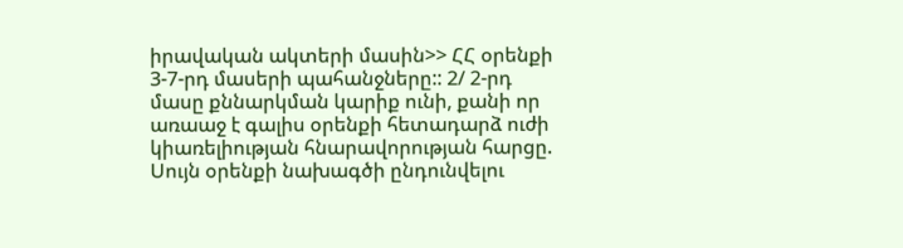իրավական ակտերի մասին>> ՀՀ օրենքի 3-7-րդ մասերի պահանջները:: 2/ 2-րդ մասը քննարկման կարիք ունի, քանի որ առաաջ է գալիս օրենքի հետադարձ ուժի կիառելիության հնարավորության հարցը. Սույն օրենքի նախագծի ընդունվելու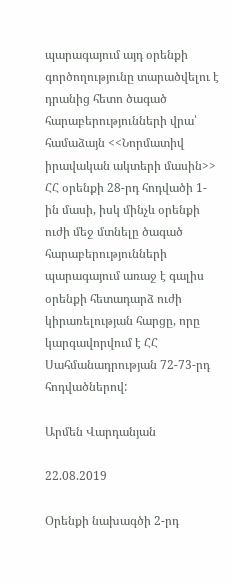պարագայում այդ օրենքի գործողությունը տարածվելու է դրանից հետո ծագած հարաբերությունների վրա՝ համաձայն <<Նորմատիվ իրավական ակտերի մասին>> ՀՀ օրենքի 28-րդ հոդվածի 1-ին մասի, իսկ մինչև օրենքի ուժի մեջ մտնելը ծագած հարաբերությունների պարագայում առաջ է գալիս օրենքի հետադարձ ուժի կիրառելության հարցը, որը կարգավորվում է ՀՀ Սահմանադրության 72-73-րդ հոդվածներով:

Արմեն Վարդանյան

22.08.2019

Օրենքի նախագծի 2-րդ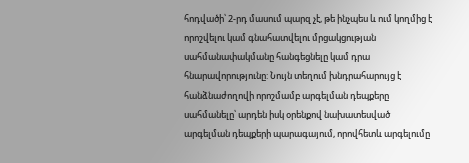հոդվածի՝ 2-րդ մասում պարզ չէ, թե ինչպես և ում կողմից է որոշվելու կամ գնահատվելու մրցակցության սահմանափակմանը հանգեցնելը կամ դրա հնարավորությունը: Նույն տեղում խնդրահարույց է հանձնաժողովի որոշմամբ արգելման դեպքերը սահմանելը՝ արդեն իսկ օրենքով նախատեսված արգելման դեպքերի պարագայում, որովհետև արգելումը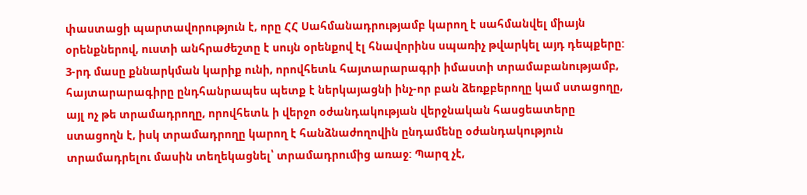փաստացի պարտավորություն է, որը ՀՀ Սահմանադրությամբ կարող է սահմանվել միայն օրենքներով, ուստի անհրաժեշտը է սույն օրենքով էլ հնավորինս սպառիչ թվարկել այդ դեպքերը: 3-րդ մասը քննարկման կարիք ունի, որովհետև հայտարարագրի իմաստի տրամաբանությամբ, հայտարարագիրը ընդհանրապես պետք է ներկայացնի ինչ-որ բան ձեռքբերողը կամ ստացողը, այլ ոչ թե տրամադրողը, որովհետև ի վերջո օժանդակության վերջնական հասցեատերը ստացողն է, իսկ տրամադրողը կարող է հանձնաժողովին ընդամենը օժանդակություն տրամադրելու մասին տեղեկացնել՝ տրամադրումից առաջ: Պարզ չէ,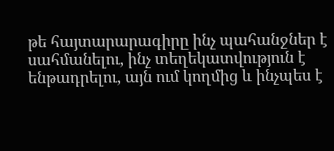թե հայտարարագիրը ինչ պահանջներ է սահմանելու, ինչ տեղեկատվություն է ենթադրելու, այն ում կողմից և ինչպես է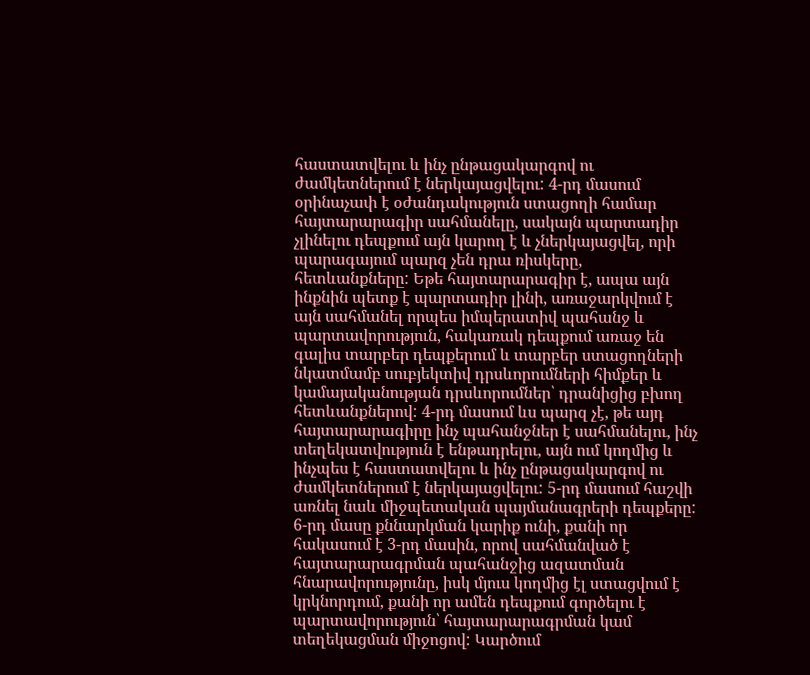հաստատվելու և ինչ ընթացակարգով ու ժամկետներում է ներկայացվելու: 4-րդ մասում օրինաչափ է օժանդակություն ստացողի համար հայտարարագիր սահմանելը, սակայն պարտադիր չլինելու դեպքում այն կարող է և չներկայացվել, որի պարագայում պարզ չեն դրա ռիսկերը, հետևանքները: Եթե հայտարարագիր է, ապա այն ինքնին պետք է պարտադիր լինի, առաջարկվում է այն սահմանել որպես իմպերատիվ պահանջ և պարտավորություն, հակառակ դեպքում առաջ են գալիս տարբեր դեպքերում և տարբեր ստացողների նկատմամբ սուբյեկտիվ դրսևորումների հիմքեր և կամայականության դրսևորումներ՝ դրանիցից բխող հետևանքներով: 4-րդ մասում ևս պարզ չէ, թե այդ հայտարարագիրը ինչ պահանջներ է սահմանելու, ինչ տեղեկատվություն է ենթադրելու, այն ում կողմից և ինչպես է հաստատվելու և ինչ ընթացակարգով ու ժամկետներում է ներկայացվելու: 5-րդ մասում հաշվի առնել նաև միջպետական պայմանագրերի դեպքերը: 6-րդ մասը քննարկման կարիք ունի, քանի որ հակասում է 3-րդ մասին, որով սահմանված է հայտարարագրման պահանջից ազատման հնարավորությունը, իսկ մյուս կողմից էլ ստացվում է կրկնորդում, քանի որ ամեն դեպքում գործելու է պարտավորություն՝ հայտարարագրման կամ տեղեկացման միջոցով: Կարծում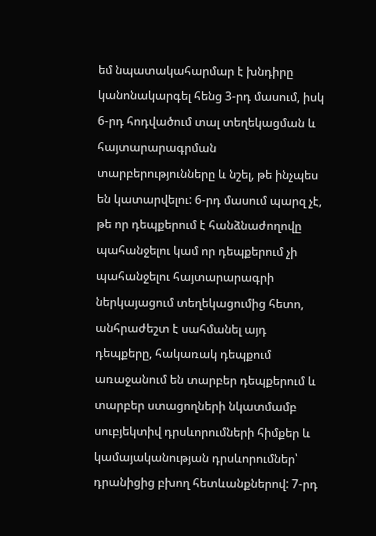եմ նպատակահարմար է խնդիրը կանոնակարգել հենց 3-րդ մասում, իսկ 6-րդ հոդվածում տալ տեղեկացման և հայտարարագրման տարբերությունները և նշել, թե ինչպես են կատարվելու: 6-րդ մասում պարզ չէ, թե որ դեպքերում է հանձնաժողովը պահանջելու կամ որ դեպքերում չի պահանջելու հայտարարագրի ներկայացում տեղեկացումից հետո, անհրաժեշտ է սահմանել այդ դեպքերը, հակառակ դեպքում առաջանում են տարբեր դեպքերում և տարբեր ստացողների նկատմամբ սուբյեկտիվ դրսևորումների հիմքեր և կամայականության դրսևորումներ՝ դրանիցից բխող հետևանքներով: 7-րդ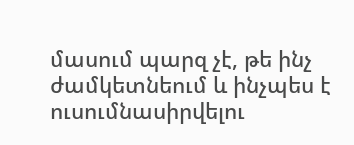մասում պարզ չէ, թե ինչ ժամկետնեում և ինչպես է ուսումնասիրվելու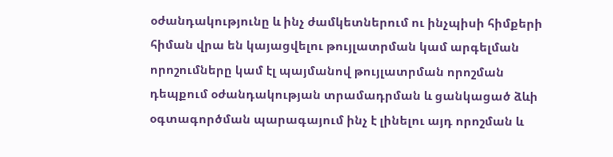օժանդակությունը և ինչ ժամկետներում ու ինչպիսի հիմքերի հիման վրա են կայացվելու թույլատրման կամ արգելման որոշումները կամ էլ պայմանով թույլատրման որոշման դեպքում օժանդակության տրամադրման և ցանկացած ձևի օգտագործման պարագայում ինչ է լինելու այդ որոշման և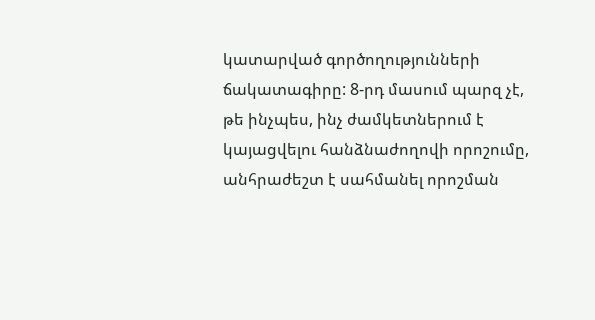կատարված գործողությունների ճակատագիրը: 8-րդ մասում պարզ չէ, թե ինչպես, ինչ ժամկետներում է կայացվելու հանձնաժողովի որոշումը, անհրաժեշտ է սահմանել որոշման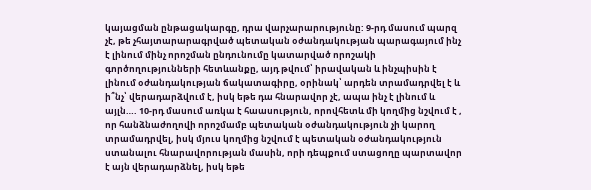կայացման ընթացակարգը, դրա վարչարարությունը: 9-րդ մասում պարզ չէ, թե չհայտարարագրված պետական օժանդակության պարագայում ինչ է լինում մինչ որոշման ընդունումը կատարված որոշակի գործողությունների հետևանքը, այդ թվում՝ իրավական և ինչպիսին է լինում օժանդակության ճակատագիրը, օրինակ՝ արդեն տրամադրվել է և ի՞նչ՝ վերադարձվում է, իսկ եթե դա հնարավոր չէ, ապա ինչ է լինում և այլն…. 10-րդ մասում առկա է հաասություն, որովհետև մի կողմից նշվում է , որ հանձնաժողովի որոշմամբ պետական օժանդակություն չի կարող տրամադրվել, իսկ մյուս կողմից նշվում է պետական օժանդակություն ստանալու հնարավորության մասին, որի դեպքում ստացողը պարտավոր է այն վերադարձնել, իսկ եթե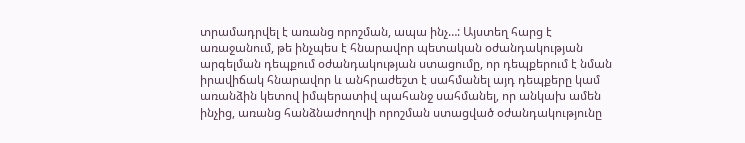տրամադրվել է առանց որոշման, ապա ինչ…: Այստեղ հարց է առաջանում, թե ինչպես է հնարավոր պետական օժանդակության արգելման դեպքում օժանդակության ստացումը, որ դեպքերում է նման իրավիճակ հնարավոր և անհրաժեշտ է սահմանել այդ դեպքերը կամ առանձին կետով իմպերատիվ պահանջ սահմանել, որ անկախ ամեն ինչից, առանց հանձնաժողովի որոշման ստացված օժանդակությունը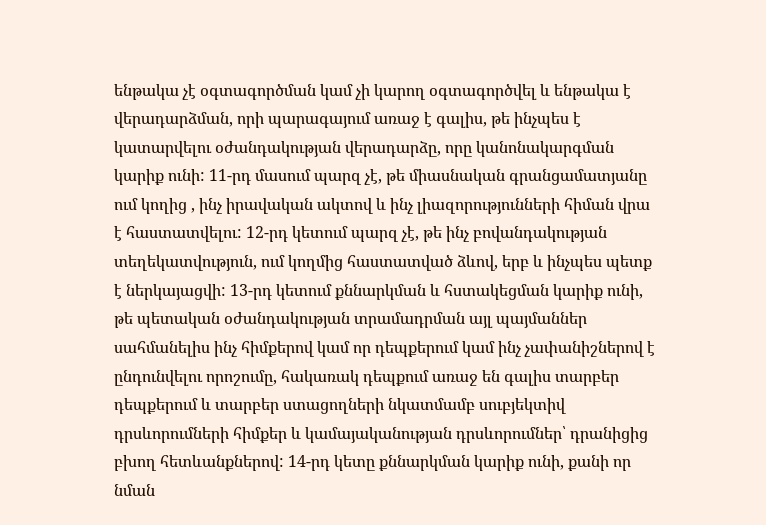ենթակա չէ օգտագործման կամ չի կարող օգտագործվել և ենթակա է վերադարձման, որի պարագայում առաջ է գալիս, թե ինչպես է կատարվելու օժանդակության վերադարձը, որը կանոնակարգման կարիք ունի: 11-րդ մասում պարզ չէ, թե միասնական գրանցամատյանը ում կողից , ինչ իրավական ակտով և ինչ լիազորությունների հիման վրա է հաստատվելու: 12-րդ կետում պարզ չէ, թե ինչ բովանդակության տեղեկատվություն, ում կողմից հաստատված ձևով, երբ և ինչպես պետք է ներկայացվի: 13-րդ կետում քննարկման և հստակեցման կարիք ունի, թե պետական օժանդակության տրամադրման այլ պայմաններ սահմանելիս ինչ հիմքերով կամ որ դեպքերում կամ ինչ չափանիշներով է ընդունվելու որոշումը, հակառակ դեպքում առաջ են գալիս տարբեր դեպքերում և տարբեր ստացողների նկատմամբ սուբյեկտիվ դրսևորումների հիմքեր և կամայականության դրսևորումներ՝ դրանիցից բխող հետևանքներով: 14-րդ կետը քննարկման կարիք ունի, քանի որ նման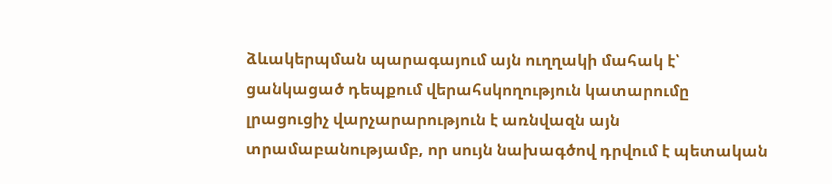ձևակերպման պարագայում այն ուղղակի մահակ է՝ ցանկացած դեպքում վերահսկողություն կատարումը լրացուցիչ վարչարարություն է առնվազն այն տրամաբանությամբ, որ սույն նախագծով դրվում է պետական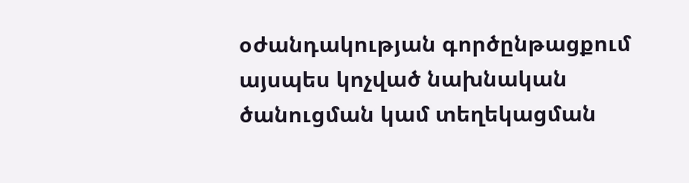օժանդակության գործընթացքում այսպես կոչված նախնական ծանուցման կամ տեղեկացման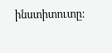ինստիտուտը: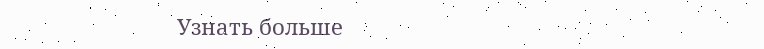Узнать больше